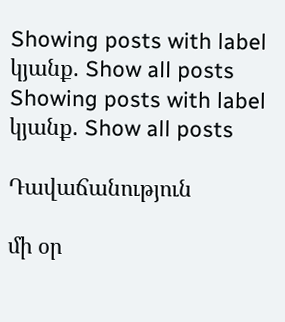Showing posts with label կյանք. Show all posts
Showing posts with label կյանք. Show all posts

Դավաճանություն

մի օր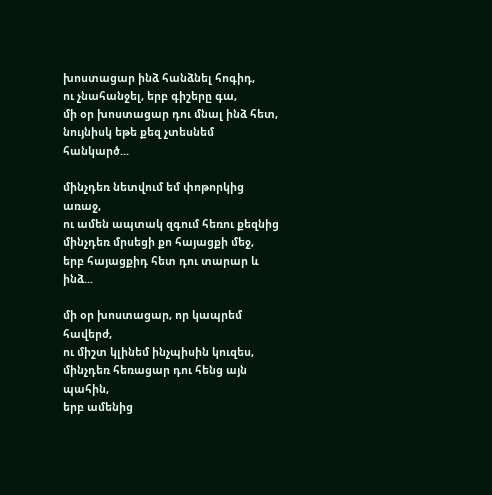խոստացար ինձ հանձնել հոգիդ,
ու չնահանջել, երբ գիշերը գա,
մի օր խոստացար դու մնալ ինձ հետ,
նույնիսկ եթե քեզ չտեսնեմ հանկարծ...

մինչդեռ նետվում եմ փոթորկից առաջ,
ու ամեն ապտակ զգում հեռու քեզնից
մինչդեռ մրսեցի քո հայացքի մեջ,
երբ հայացքիդ հետ դու տարար և ինձ...

մի օր խոստացար, որ կապրեմ հավերժ,
ու միշտ կլինեմ ինչպիսին կուզես,
մինչդեռ հեռացար դու հենց այն պահին,
երբ ամենից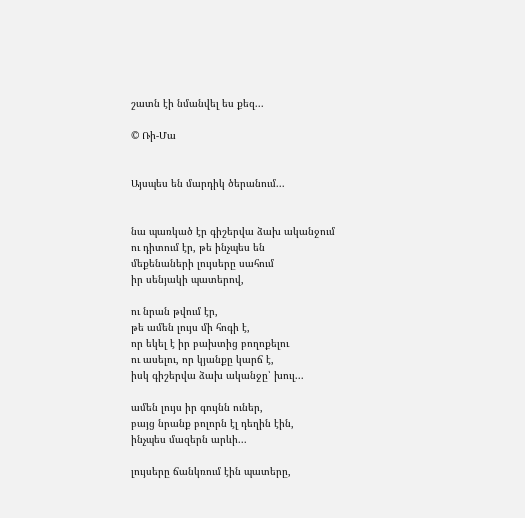շատն էի նմանվել ես քեզ...

© Ռի-Մա


Այսպես են մարդիկ ծերանում...


նա պառկած էր գիշերվա ձախ ականջում
ու դիտում էր, թե ինչպես են
մեքենաների լույսերը սահում
իր սենյակի պատերով,

ու նրան թվում էր,
թե ամեն լույս մի հոգի է,
որ եկել է իր բախտից բողոքելու
ու ասելու, որ կյանքը կարճ է,
իսկ գիշերվա ձախ ականջը՝ խուլ...

ամեն լույս իր գույնն ուներ,
բայց նրանք բոլորն էլ դեղին էին,
ինչպես մազերն արևի...

լույսերը ճանկռում էին պատերը,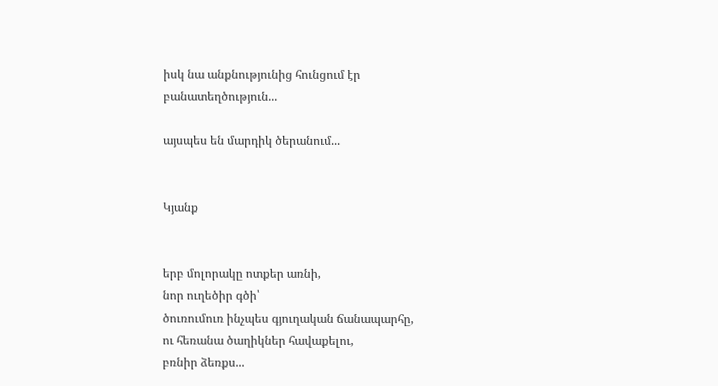իսկ նա անքնությունից հունցում էր
բանատեղծություն...

այսպես են մարդիկ ծերանում...


Կյանք


երբ մոլորակը ոտքեր առնի,
նոր ուղեծիր գծի՝
ծուռումուռ ինչպես գյուղական ճանապարհը,
ու հեռանա ծաղիկներ հավաքելու,
բռնիր ձեռքս...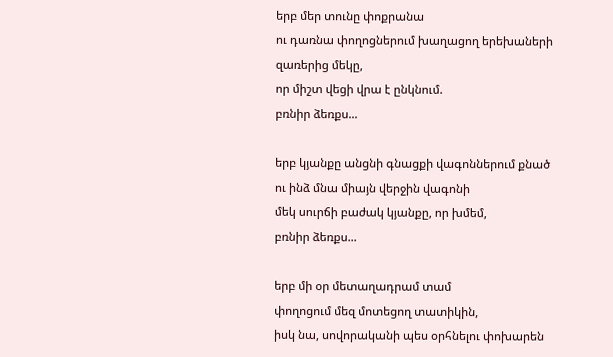երբ մեր տունը փոքրանա
ու դառնա փողոցներում խաղացող երեխաների
զառերից մեկը,
որ միշտ վեցի վրա է ընկնում.
բռնիր ձեռքս...

երբ կյանքը անցնի գնացքի վագոններում քնած
ու ինձ մնա միայն վերջին վագոնի
մեկ սուրճի բաժակ կյանքը, որ խմեմ,
բռնիր ձեռքս...

երբ մի օր մետաղադրամ տամ
փողոցում մեզ մոտեցող տատիկին,
իսկ նա, սովորականի պես օրհնելու փոխարեն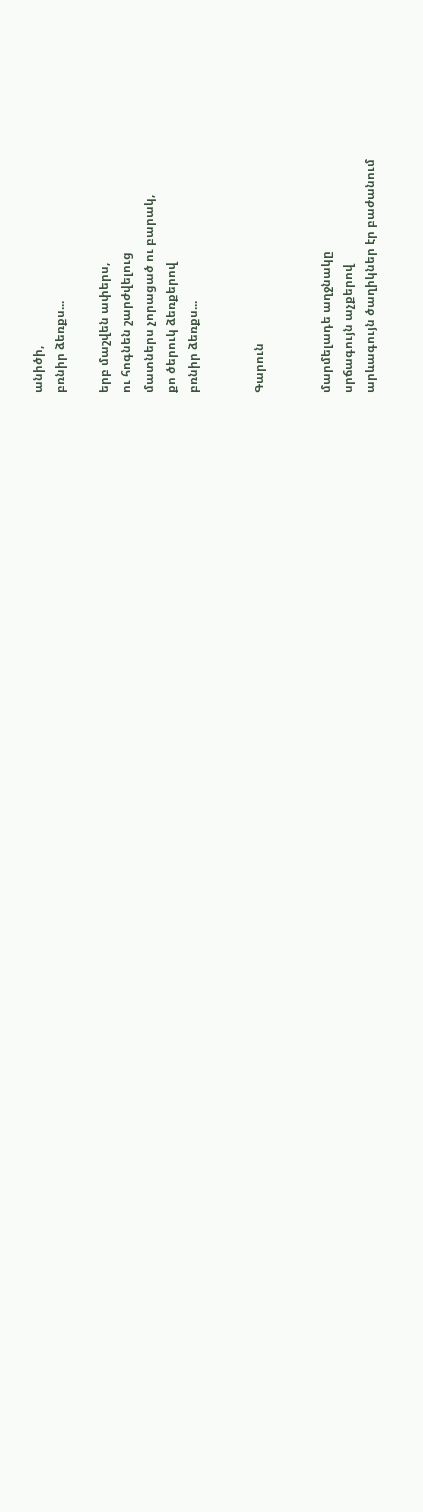անիծի,
բռնիր ձեռքս...

երբ մաշվեն ափերս,
ու հոգնեն շարժվելուց
մատներս չորացած ու բարակ,
քո ծերուկ ձեռքերով
բռնիր ձեռքս...


Գարուն


մարմելադե աղջնակը
սրճագույն աչքերով
արևագույն ծաղիկներ էր բաժանում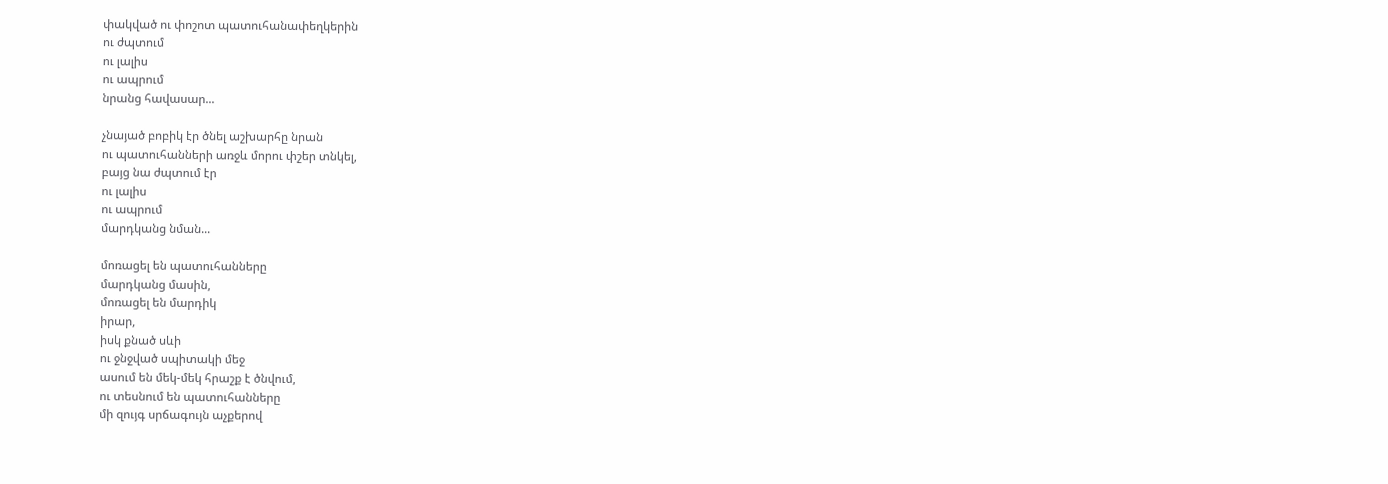փակված ու փոշոտ պատուհանափեղկերին
ու ժպտում
ու լալիս
ու ապրում
նրանց հավասար...

չնայած բոբիկ էր ծնել աշխարհը նրան
ու պատուհանների առջև մորու փշեր տնկել,
բայց նա ժպտում էր
ու լալիս
ու ապրում
մարդկանց նման...

մոռացել են պատուհանները
մարդկանց մասին,
մոռացել են մարդիկ
իրար,
իսկ քնած սևի
ու ջնջված սպիտակի մեջ
ասում են մեկ-մեկ հրաշք է ծնվում,
ու տեսնում են պատուհանները
մի զույգ սրճագույն աչքերով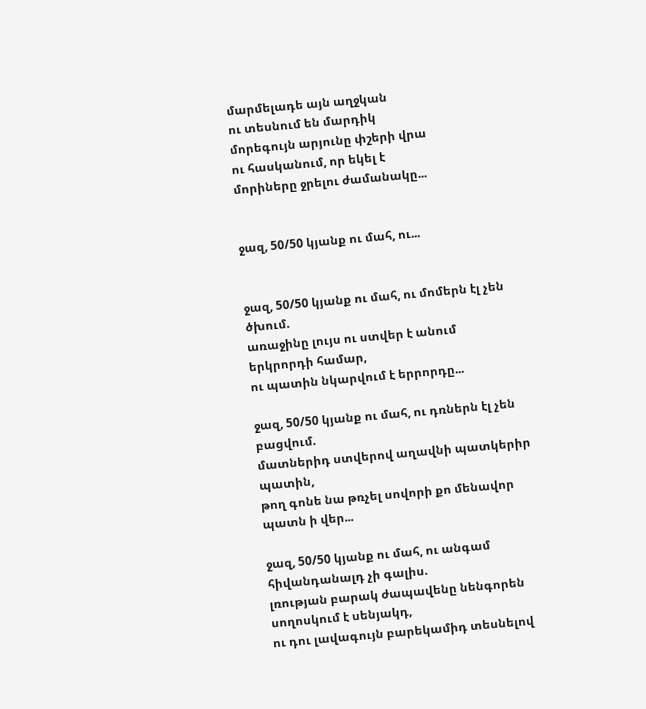մարմելադե այն աղջկան
ու տեսնում են մարդիկ
մորեգույն արյունը փշերի վրա
ու հասկանում, որ եկել է
մորիները ջրելու ժամանակը...


ջազ, 50/50 կյանք ու մահ, ու...


ջազ, 50/50 կյանք ու մահ, ու մոմերն էլ չեն ծխում.
առաջինը լույս ու ստվեր է անում երկրորդի համար,
ու պատին նկարվում է երրորդը...

ջազ, 50/50 կյանք ու մահ, ու դռներն էլ չեն բացվում.
մատներիդ ստվերով աղավնի պատկերիր պատին,
թող գոնե նա թռչել սովորի քո մենավոր պատն ի վեր...

ջազ, 50/50 կյանք ու մահ, ու անգամ հիվանդանալդ չի գալիս.
լռության բարակ ժապավենը նենգորեն սողոսկում է սենյակդ,
ու դու լավագույն բարեկամիդ տեսնելով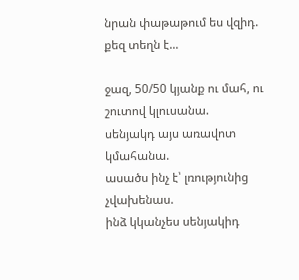նրան փաթաթում ես վզիդ.
քեզ տեղն է...

ջազ, 50/50 կյանք ու մահ, ու շուտով կլուսանա.
սենյակդ այս առավոտ կմահանա.
ասածս ինչ է՝ լռությունից չվախենաս.
ինձ կկանչես սենյակիդ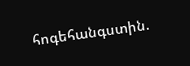հոգեհանգստին.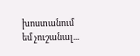խոստանում եմ չուշանալ...